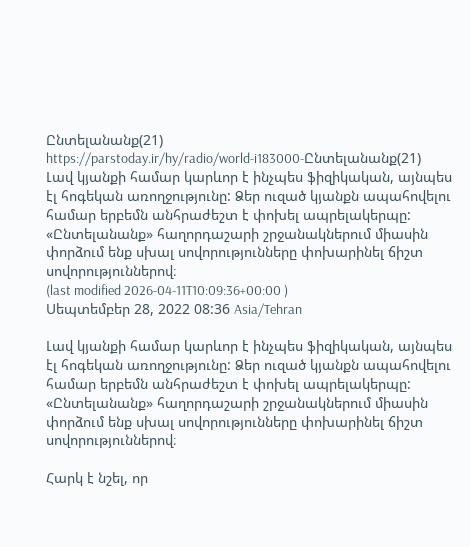Ընտելանանք(21)
https://parstoday.ir/hy/radio/world-i183000-Ընտելանանք(21)
Լավ կյանքի համար կարևոր է ինչպես ֆիզիկական, այնպես էլ հոգեկան առողջությունը: Ձեր ուզած կյանքն ապահովելու համար երբեմն անհրաժեշտ է փոխել ապրելակերպը: «Ընտելանանք» հաղորդաշարի շրջանակներում միասին փորձում ենք սխալ սովորությունները փոխարինել ճիշտ սովորություններով։
(last modified 2026-04-11T10:09:36+00:00 )
Սեպտեմբեր 28, 2022 08:36 Asia/Tehran

Լավ կյանքի համար կարևոր է ինչպես ֆիզիկական, այնպես էլ հոգեկան առողջությունը: Ձեր ուզած կյանքն ապահովելու համար երբեմն անհրաժեշտ է փոխել ապրելակերպը: «Ընտելանանք» հաղորդաշարի շրջանակներում միասին փորձում ենք սխալ սովորությունները փոխարինել ճիշտ սովորություններով։

Հարկ է նշել, որ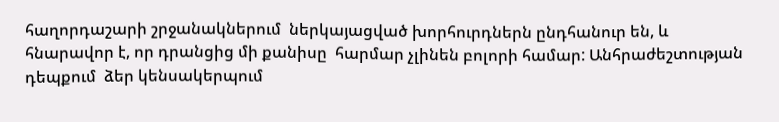հաղորդաշարի շրջանակներում  ներկայացված խորհուրդներն ընդհանուր են, և  հնարավոր է, որ դրանցից մի քանիսը  հարմար չլինեն բոլորի համար: Անհրաժեշտության դեպքում  ձեր կենսակերպում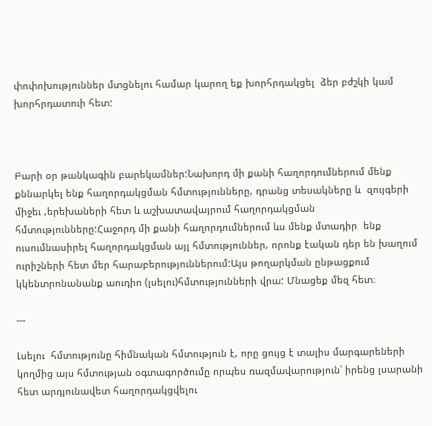փոփոխություններ մտցնելու համար կարող եք խորհրդակցել  ձեր բժշկի կամ խորհրդատուի հետ:



Բարի օր թանկագին բարեկամներ:Նախորդ մի քանի հաղորդումներում մենք քննարկել ենք հաղորդակցման հմտությունները, դրանց տեսակները և  զույգերի միջեւ ,երեխաների հետ և աշխատավայրում հաղորդակցման հմտությունները:Հաջորդ մի քանի հաղորդումներում ևս մենք մտադիր  ենք ուսումնասիրել հաղորդակցման այլ հմտություններ, որոնք էական դեր են խաղում ուրիշների հետ մեր հարաբերություններում:Այս թողարկման ընթացքում կկենտրոնանանք աուդիո (լսելու)հմտությունների վրա: Մնացեք մեզ հետ։

---

Լսելու  հմտությունը հիմնական հմտություն է, որը ցույց է տալիս մարգարեների կողմից այս հմտության օգտագործումը որպես ռազմավարություն՝ իրենց լսարանի հետ արդյունավետ հաղորդակցվելու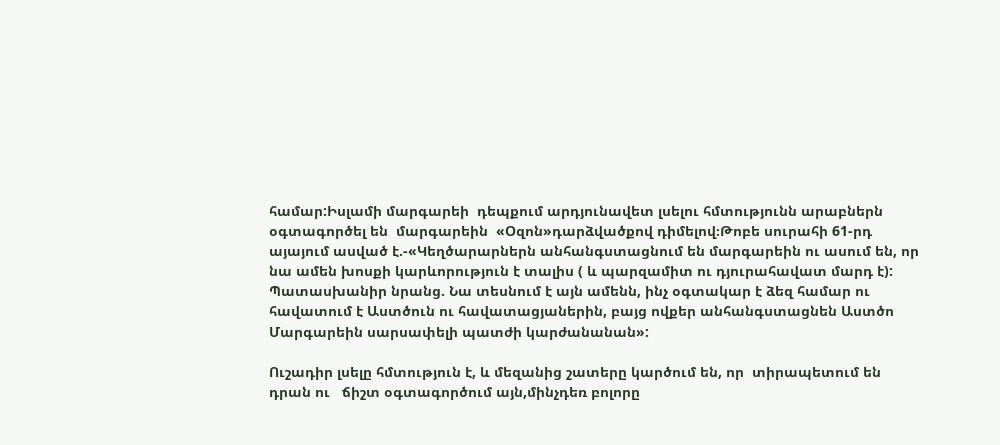համար:Իսլամի մարգարեի  դեպքում արդյունավետ լսելու հմտությունն արաբներն օգտագործել են  մարգարեին  «Օզոն»դարձվածքով դիմելով։Թոբե սուրահի 61-րդ այայում ասված է.-«Կեղծարարներն անհանգստացնում են մարգարեին ու ասում են, որ  նա ամեն խոսքի կարևորություն է տալիս ( և պարզամիտ ու դյուրահավատ մարդ է): Պատասխանիր նրանց. Նա տեսնում է այն ամենն, ինչ օգտակար է ձեզ համար ու հավատում է Աստծուն ու հավատացյաներին, բայց ովքեր անհանգստացնեն Աստծո Մարգարեին սարսափելի պատժի կարժանանան»:

Ուշադիր լսելը հմտություն է, և մեզանից շատերը կարծում են, որ  տիրապետում են դրան ու   ճիշտ օգտագործում այն,մինչդեռ բոլորը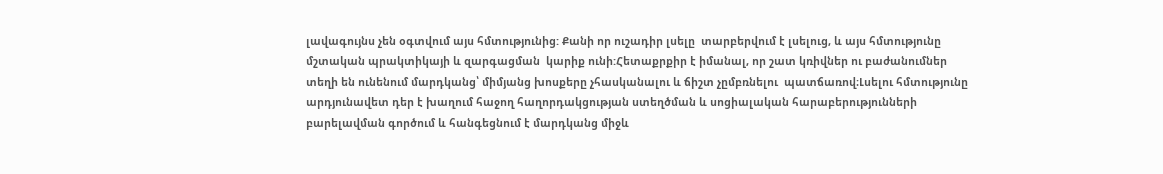լավագույնս չեն օգտվում այս հմտությունից: Քանի որ ուշադիր լսելը  տարբերվում է լսելուց, և այս հմտությունը մշտական պրակտիկայի և զարգացման  կարիք ունի:Հետաքրքիր է իմանալ, որ շատ կռիվներ ու բաժանումներ  տեղի են ունենում մարդկանց՝ միմյանց խոսքերը չհասկանալու և ճիշտ չըմբռնելու  պատճառով։Լսելու հմտությունը արդյունավետ դեր է խաղում հաջող հաղորդակցության ստեղծման և սոցիալական հարաբերությունների բարելավման գործում և հանգեցնում է մարդկանց միջև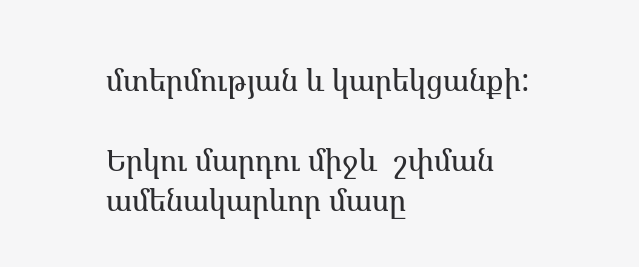մտերմության և կարեկցանքի:

Երկու մարդու միջև  շփման ամենակարևոր մասը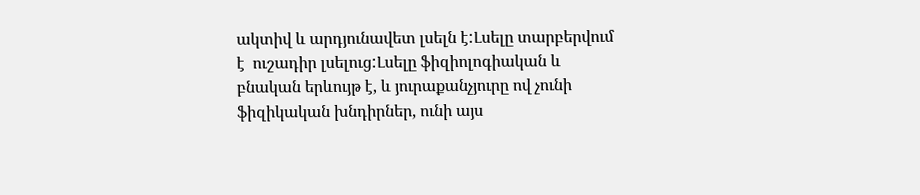ակտիվ և արդյունավետ լսելն է:Լսելը տարբերվում է  ուշադիր լսելուց:Լսելը ֆիզիոլոգիական և բնական երևույթ է, և յուրաքանչյուրը ով չունի ֆիզիկական խնդիրներ, ունի այս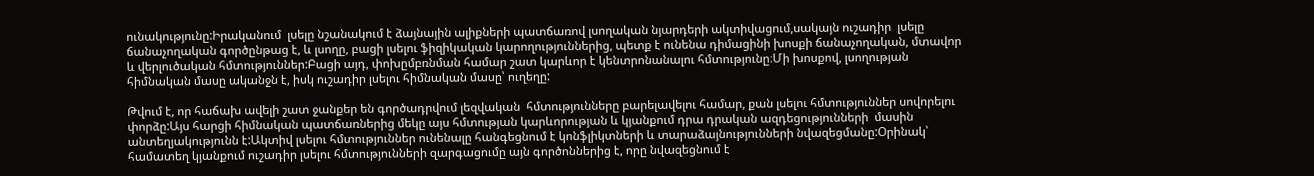ունակությունը:Իրականում  լսելը նշանակում է ձայնային ալիքների պատճառով լսողական նյարդերի ակտիվացում,սակայն ուշադիր  լսելը ճանաչողական գործընթաց է, և լսողը, բացի լսելու ֆիզիկական կարողություններից, պետք է ունենա դիմացինի խոսքի ճանաչողական, մտավոր և վերլուծական հմտություններ:Բացի այդ, փոխըմբռնման համար շատ կարևոր է կենտրոնանալու հմտությունը։Մի խոսքով, լսողության հիմնական մասը ականջն է, իսկ ուշադիր լսելու հիմնական մասը՝ ուղեղը:

Թվում է, որ հաճախ ավելի շատ ջանքեր են գործադրվում լեզվական  հմտությունները բարելավելու համար, քան լսելու հմտություններ սովորելու փորձը:Այս հարցի հիմնական պատճառներից մեկը այս հմտության կարևորության և կյանքում դրա դրական ազդեցությունների  մասին անտեղյակությունն է:Ակտիվ լսելու հմտություններ ունենալը հանգեցնում է կոնֆլիկտների և տարաձայնությունների նվազեցմանը:Օրինակ՝ համատեղ կյանքում ուշադիր լսելու հմտությունների զարգացումը այն գործոններից է, որը նվազեցնում է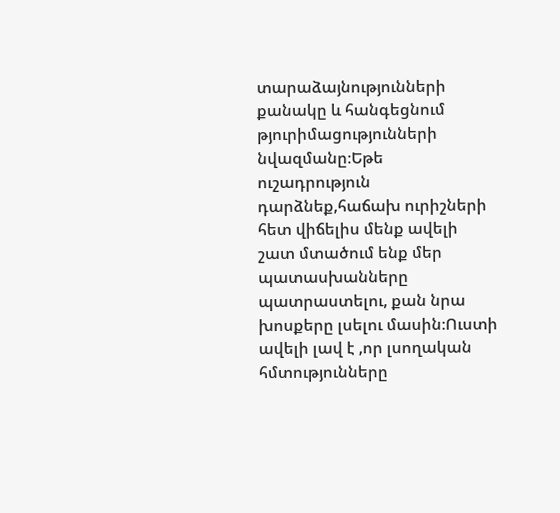տարաձայնությունների քանակը և հանգեցնում թյուրիմացությունների նվազմանը։Եթե ուշադրություն դարձնեք,հաճախ ուրիշների հետ վիճելիս մենք ավելի շատ մտածում ենք մեր պատասխանները պատրաստելու, քան նրա խոսքերը լսելու մասին։Ուստի ավելի լավ է ,որ լսողական հմտությունները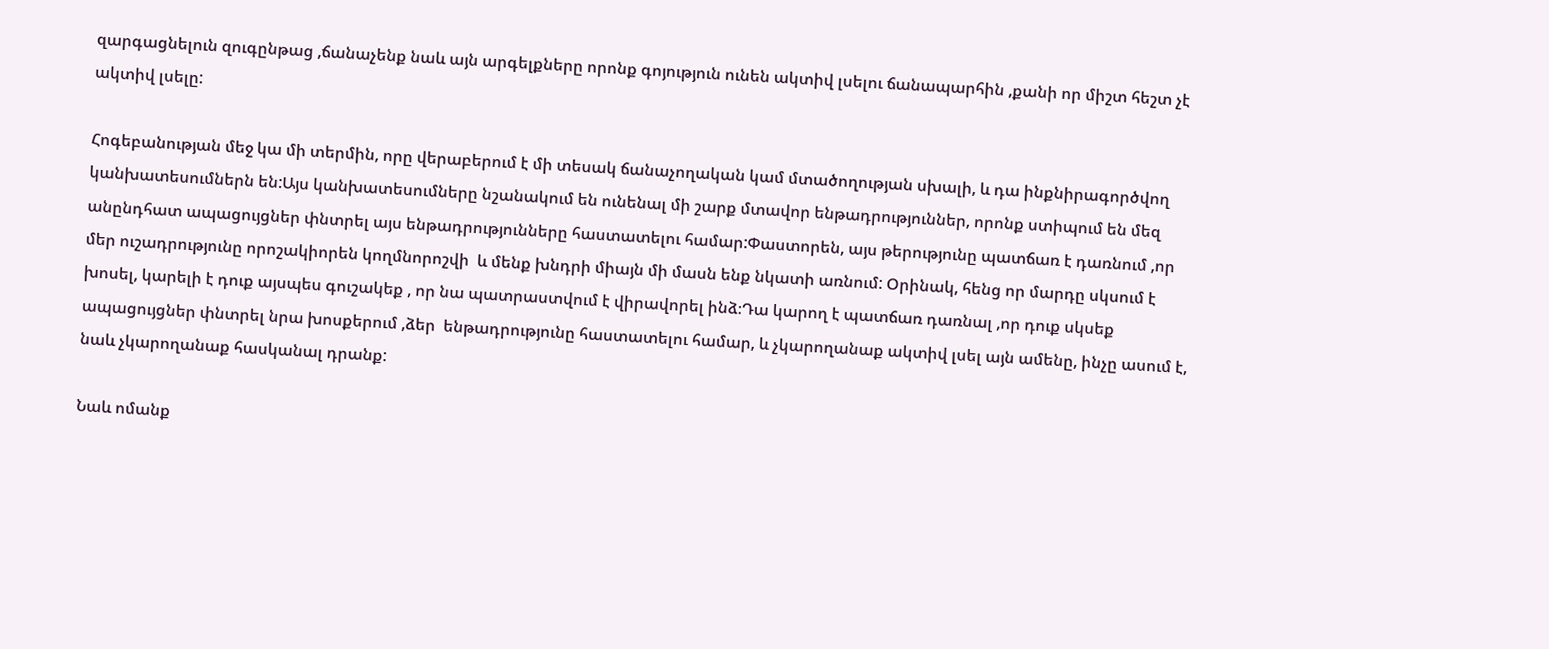զարգացնելուն զուգընթաց ,ճանաչենք նաև այն արգելքները որոնք գոյություն ունեն ակտիվ լսելու ճանապարհին ,քանի որ միշտ հեշտ չէ ակտիվ լսելը:

Հոգեբանության մեջ կա մի տերմին, որը վերաբերում է մի տեսակ ճանաչողական կամ մտածողության սխալի, և դա ինքնիրագործվող  կանխատեսումներն են:Այս կանխատեսումները նշանակում են ունենալ մի շարք մտավոր ենթադրություններ, որոնք ստիպում են մեզ անընդհատ ապացույցներ փնտրել այս ենթադրությունները հաստատելու համար:Փաստորեն, այս թերությունը պատճառ է դառնում ,որ մեր ուշադրությունը որոշակիորեն կողմնորոշվի  և մենք խնդրի միայն մի մասն ենք նկատի առնում: Օրինակ, հենց որ մարդը սկսում է խոսել, կարելի է դուք այսպես գուշակեք , որ նա պատրաստվում է վիրավորել ինձ։Դա կարող է պատճառ դառնալ ,որ դուք սկսեք  ապացույցներ փնտրել նրա խոսքերում ,ձեր  ենթադրությունը հաստատելու համար, և չկարողանաք ակտիվ լսել այն ամենը, ինչը ասում է, նաև չկարողանաք հասկանալ դրանք:

Նաև ոմանք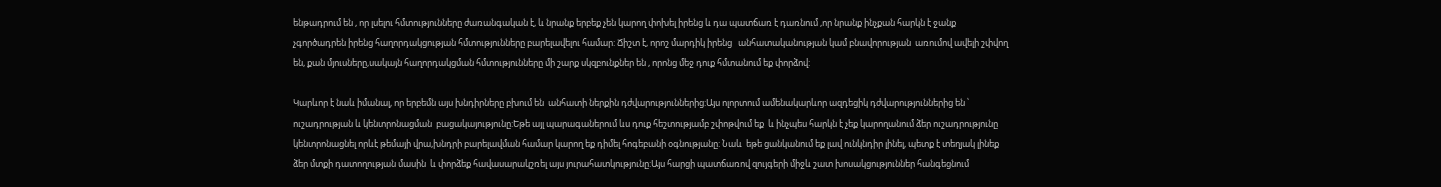ենթադրում են , որ լսելու հմտությունները ժառանգական է, և նրանք երբեք չեն կարող փոխել իրենց և դա պատճառ է դառնում ,որ նրանք ինչքան հարկն է ջանք չգործադրեն իրենց հաղորդակցության հմտությունները բարելավելու համար: Ճիշտ է, որոշ մարդիկ իրենց   անհատականության կամ բնավորության  առումով ավելի շփվող են, քան մյուսները,սակայն հաղորդակցման հմտությունները մի շարք սկզբունքներ են , որոնց մեջ դուք հմտանում եք փորձով:

Կարևոր է նաև իմանալ, որ երբեմն այս խնդիրները բխում են  անհատի ներքին դժվարություններից:Այս ոլորտում ամենակարևոր ազդեցիկ դժվարություններից են ՝ ուշադրության և կենտրոնացման  բացակայությունը:Եթե այլ պարագաներում ևս դուք հեշտությամբ շփոթվում եք  և ինչպես հարկն է չեք կարողանում ձեր ուշադրությունը կենտրոնացնել որևէ թեմայի վրա,խնդրի բարելավման համար կարող եք դիմել հոգեբանի օգնությանը: Նաև  եթե ցանկանում եք լավ ունկնդիր լինել, պետք է տեղյակ լինեք ձեր մտքի դատողության մասին  և փորձեք հավասարակշռել այս յուրահատկությունը:Այս հարցի պատճառով զույգերի միջև շատ խոսակցություններ հանգեցնում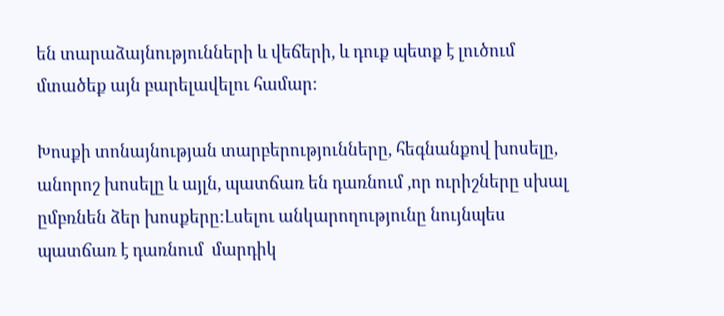են տարաձայնությունների և վեճերի, և դուք պետք է լուծում մտածեք այն բարելավելու համար:

Խոսքի տոնայնության տարբերությունները, հեգնանքով խոսելը, անորոշ խոսելը և այլն, պատճառ են դառնում ,որ ուրիշները սխալ ըմբռնեն ձեր խոսքերը:Լսելու անկարողությունը նույնպես պատճառ է դառնում  մարդիկ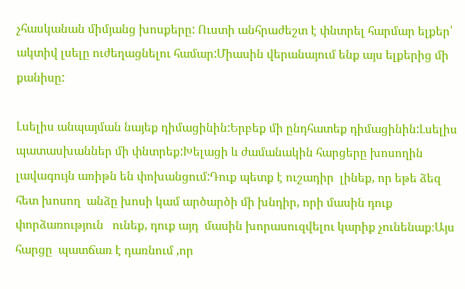չհասկանան միմյանց խոսքերը: Ուստի անհրաժեշտ է փնտրել հարմար ելքեր՝ ակտիվ լսելը ուժեղացնելու համար:Միասին վերանայում ենք այս ելքերից մի քանիսը:

Լսելիս անպայման նայեք դիմացինին:Երբեք մի ընդհատեք դիմացինին:Լսելիս պատասխաններ մի փնտրեք:Խելացի և ժամանակին հարցերը խոսողին  լավագույն առիթն են փոխանցում:Դուք պետք է ուշադիր  լինեք, որ եթե ձեզ հետ խոսող  անձը խոսի կամ արծարծի մի խնդիր, որի մասին դուք փորձառություն   ունեք, դուք այդ  մասին խորասուզվելու կարիք չունենաք։Այս հարցը  պատճառ է դառնում ,որ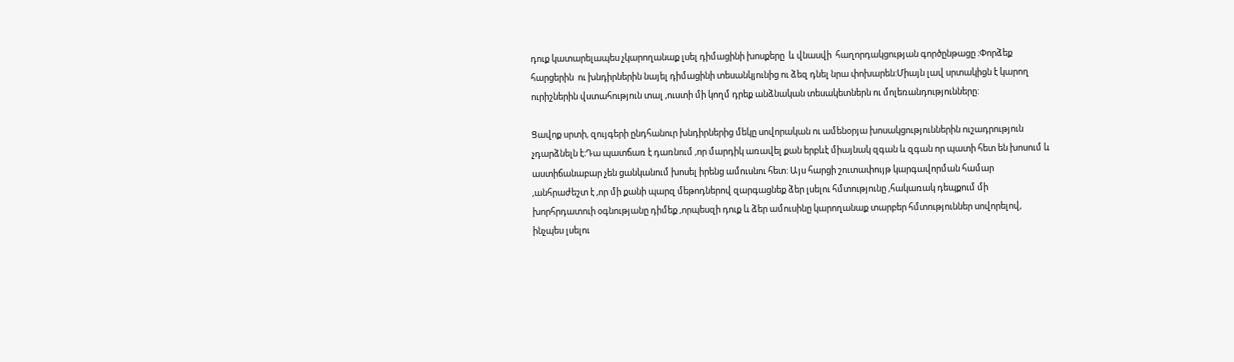դուք կատարելապես չկարողանաք լսել դիմացինի խոսքերը  և վնասվի  հաղորդակցության գործընթացը ։Փորձեք հարցերին  ու խնդիրներին նայել դիմացինի տեսանկյունից ու ձեզ դնել նրա փոխարեն:Միայն լավ սրտակիցն է կարող ուրիշներին վստահություն տալ ,ուստի մի կողմ դրեք անձնական տեսակետներն ու մոլեռանդությունները:

Ցավոք սրտի, զույգերի ընդհանուր խնդիրներից մեկը սովորական ու ամենօրյա խոսակցություններին ուշադրություն չդարձնելն է։Դա պատճառ է դառնում ,որ մարդիկ առավել քան երբևէ միայնակ զգան և զգան որ պատի հետ են խոսում և աստիճանաբար չեն ցանկանում խոսել իրենց ամուսնու հետ: Այս հարցի շուտափույթ կարգավորման համար ,անհրաժեշտ է ,որ մի քանի պարզ մեթոդներով զարգացնեք ձեր լսելու հմտությունը ,հակառակ դեպքում մի խորհրդատուի օգնությանը դիմեք ,որպեսզի դուք և ձեր ամուսինը կարողանաք տարբեր հմտություններ սովորելով, ինչպես լսելու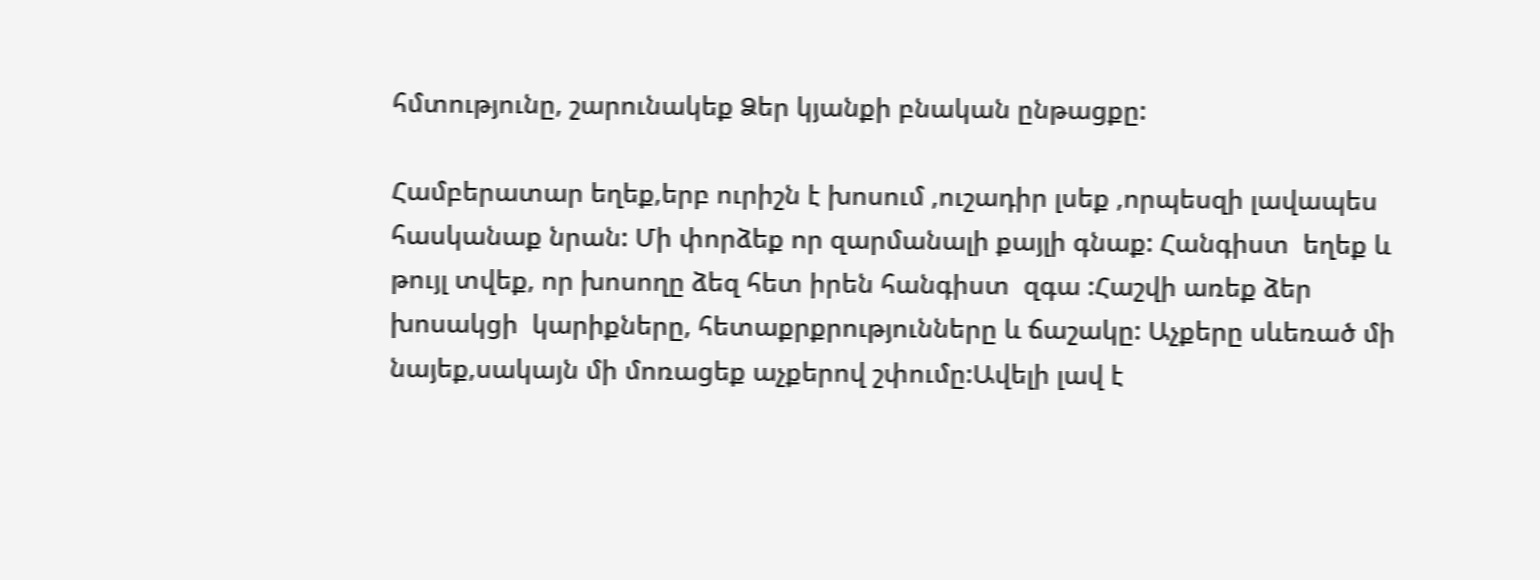հմտությունը, շարունակեք Ձեր կյանքի բնական ընթացքը:

Համբերատար եղեք,երբ ուրիշն է խոսում ,ուշադիր լսեք ,որպեսզի լավապես հասկանաք նրան: Մի փորձեք որ զարմանալի քայլի գնաք: Հանգիստ  եղեք և թույլ տվեք, որ խոսողը ձեզ հետ իրեն հանգիստ  զգա :Հաշվի առեք ձեր խոսակցի  կարիքները, հետաքրքրությունները և ճաշակը: Աչքերը սևեռած մի նայեք,սակայն մի մոռացեք աչքերով շփումը:Ավելի լավ է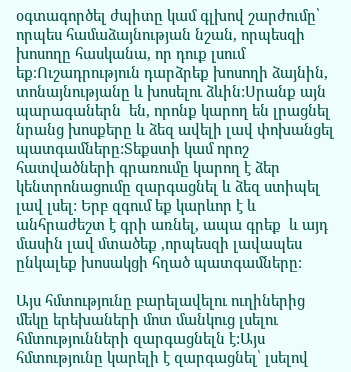օգտագործել ժպիտը կամ գլխով շարժումը՝ որպես համաձայնության նշան, որպեսզի խոսողը հասկանա, որ դուք լսում եք։Ուշադրություն դարձրեք խոսողի ձայնին, տոնայնությանը և խոսելու ձևին:Սրանք այն պարագաներն  են, որոնք կարող են լրացնել նրանց խոսքերը և ձեզ ավելի լավ փոխանցել պատգամները:Տեքստի կամ որոշ հատվածների գրառումը կարող է ձեր կենտրոնացումը զարգացնել և ձեզ ստիպել լավ լսել: Երբ զգում եք կարևոր է և անհրաժեշտ է գրի առնել, ապա գրեք  և այդ մասին լավ մտածեք ,որպեսզի լավապես ընկալեք խոսակցի հղած պատգամները:

Այս հմտությունը բարելավելու ուղիներից մեկը երեխաների մոտ մանկուց լսելու հմտությունների զարգացնելն է:Այս հմտությունը կարելի է զարգացնել՝ լսելով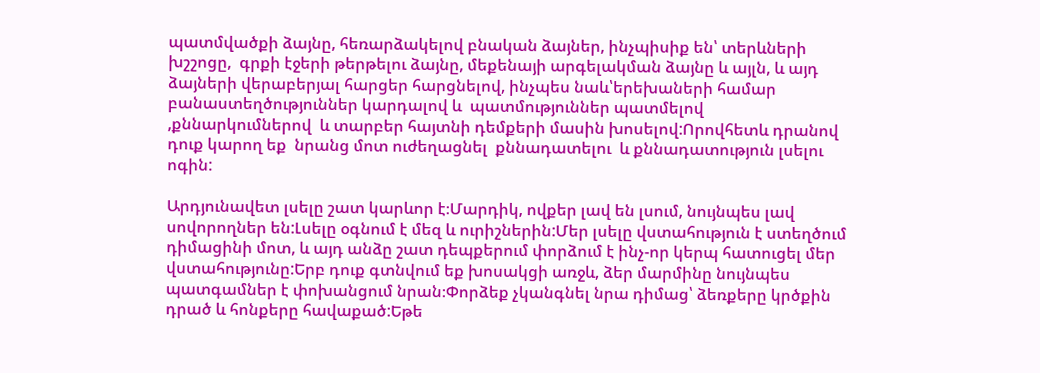պատմվածքի ձայնը, հեռարձակելով բնական ձայներ, ինչպիսիք են՝ տերևների խշշոցը,  գրքի էջերի թերթելու ձայնը, մեքենայի արգելակման ձայնը և այլն, և այդ ձայների վերաբերյալ հարցեր հարցնելով, ինչպես նաև՝երեխաների համար  բանաստեղծություններ կարդալով և  պատմություններ պատմելով ,քննարկումներով  և տարբեր հայտնի դեմքերի մասին խոսելով:Որովհետև դրանով դուք կարող եք  նրանց մոտ ուժեղացնել  քննադատելու  և քննադատություն լսելու ոգին:

Արդյունավետ լսելը շատ կարևոր է։Մարդիկ, ովքեր լավ են լսում, նույնպես լավ սովորողներ են:Լսելը օգնում է մեզ և ուրիշներին:Մեր լսելը վստահություն է ստեղծում դիմացինի մոտ, և այդ անձը շատ դեպքերում փորձում է ինչ-որ կերպ հատուցել մեր վստահությունը:Երբ դուք գտնվում եք խոսակցի առջև, ձեր մարմինը նույնպես պատգամներ է փոխանցում նրան։Փորձեք չկանգնել նրա դիմաց՝ ձեռքերը կրծքին դրած և հոնքերը հավաքած:Եթե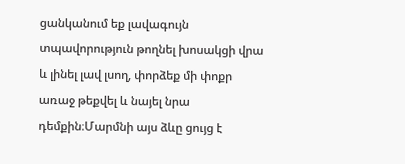ցանկանում եք լավագույն տպավորություն թողնել խոսակցի վրա և լինել լավ լսող, փորձեք մի փոքր առաջ թեքվել և նայել նրա դեմքին։Մարմնի այս ձևը ցույց է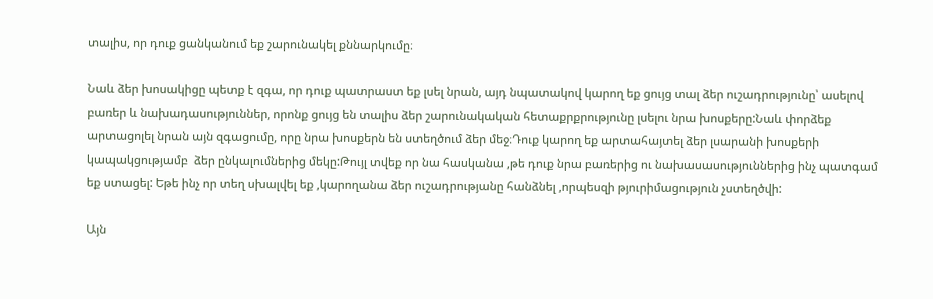տալիս, որ դուք ցանկանում եք շարունակել քննարկումը։

Նաև ձեր խոսակիցը պետք է զգա, որ դուք պատրաստ եք լսել նրան, այդ նպատակով կարող եք ցույց տալ ձեր ուշադրությունը՝ ասելով բառեր և նախադասություններ, որոնք ցույց են տալիս ձեր շարունակական հետաքրքրությունը լսելու նրա խոսքերը:Նաև փորձեք արտացոլել նրան այն զգացումը, որը նրա խոսքերն են ստեղծում ձեր մեջ։Դուք կարող եք արտահայտել ձեր լսարանի խոսքերի կապակցությամբ  ձեր ընկալումներից մեկը:Թույլ տվեք որ նա հասկանա ,թե դուք նրա բառերից ու նախասասություններից ինչ պատգամ եք ստացել: Եթե ինչ որ տեղ սխալվել եք ,կարողանա ձեր ուշադրությանը հանձնել ,որպեսզի թյուրիմացություն չստեղծվի:

Այն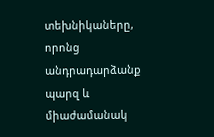տեխնիկաները, որոնց անդրադարձանք պարզ և միաժամանակ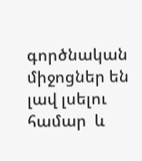գործնական միջոցներ են լավ լսելու համար  և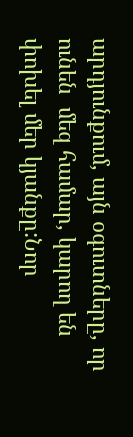արդյունքում, այն օգուտները, որ ունեն  մեզ համար, կարող են փոխել մեր կյանքը:Նոր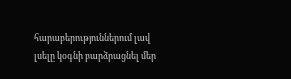հարաբերություններում լավ լսելը կօգնի բարձրացնել մեր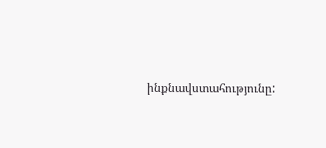ինքնավստահությունը: